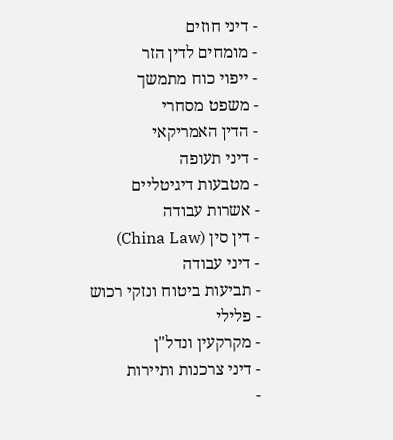- דיני חוזים
- מומחים לדין הזר
- ייפוי כוח מתמשך
- משפט מסחרי
- הדין האמריקאי
- דיני תעופה
- מטבעות דיגיטליים
- אשרות עבודה
- דין סין (China Law)
- דיני עבודה
- תביעות ביטוח ונזקי רכוש
- פלילי
- מקרקעין ונדל"ן
- דיני צרכנות ותיירות
-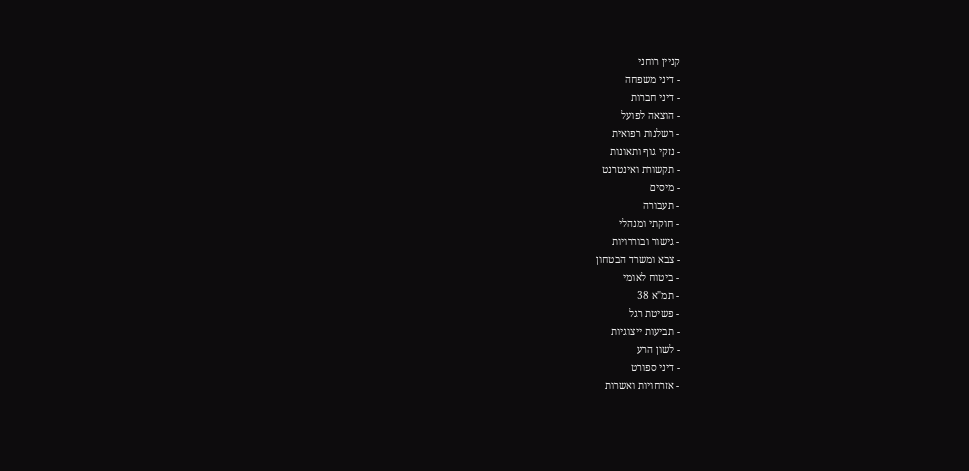קניין רוחני
- דיני משפחה
- דיני חברות
- הוצאה לפועל
- רשלנות רפואית
- נזקי גוף ותאונות
- תקשורת ואינטרנט
- מיסים
- תעבורה
- חוקתי ומנהלי
- גישור ובוררויות
- צבא ומשרד הבטחון
- ביטוח לאומי
- תמ"א 38
- פשיטת רגל
- תביעות ייצוגיות
- לשון הרע
- דיני ספורט
- אזרחויות ואשרות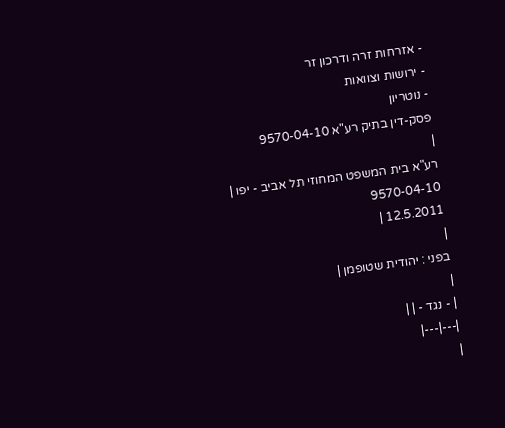- אזרחות זרה ודרכון זר
- ירושות וצוואות
- נוטריון
פסק-דין בתיק רע"א 9570-04-10
|
רע"א בית המשפט המחוזי תל אביב - יפו |
9570-04-10
12.5.2011 |
|
בפני : יהודית שטופמן |
|
| - נגד - | |
|---|---|
|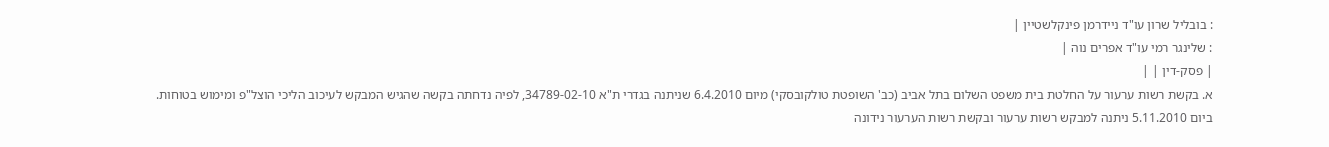: בובליל שרון עו"ד ניידרמן פינקלשטיין |
: שלינגר רמי עו"ד אפרים נוה |
| פסק-דין | |
א. בקשת רשות ערעור על החלטת בית משפט השלום בתל אביב (כב' השופטת טולקובסקי) מיום 6.4.2010 שניתנה בגדרי ת"א 34789-02-10, לפיה נדחתה בקשה שהגיש המבקש לעיכוב הליכי הוצל"פ ומימוש בטוחות.
ביום 5.11.2010 ניתנה למבקש רשות ערעור ובקשת רשות הערעור נידונה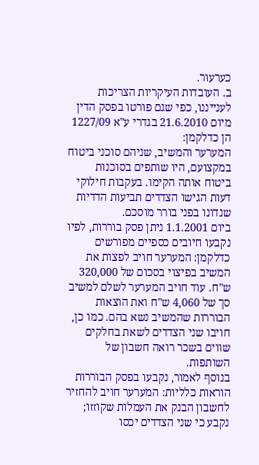כערעור.
ב. העובדות העיקריות הצריכות לענייננו, כפי שגם פורטו בפסק הדין מיום 21.6.2010 בגדרי ע"א 1227/09 הן כדלקמן:
המערער והמשיב, שניהם סוכני ביטוח במקצועם, היו שותפים בסוכנות ביטוח אותה הקימו. בעקבות חילוקי דעות הגישו הצדדים תביעות הדדיות שנדונו בפני בורר מוסכם.
ביום 1.1.2001 ניתן פסק בוררות, לפיו נקבעו חיובים כספיים מפורשים כדלקמן: המערער חויב לפצות את המשיב בפיצוי בסכום של 320,000 ש"ח. עוד חויב המערער לשלם למשיב סך של 4,060 ש"ח ואת הוצאות הבוררות שהמשיב נשא בהם. כמו כן, חויבו שני הצדדים לשאת בחלקים שווים בשכר רואה חשבון של השותפות.
בנוסף לאמור, נקבעו בפסק הבוררות הוראות כלליות: המערער חויב להחזיר לחשבון הבנק את העמלות שקוזזו; נקבע כי שני הצדדים יכסו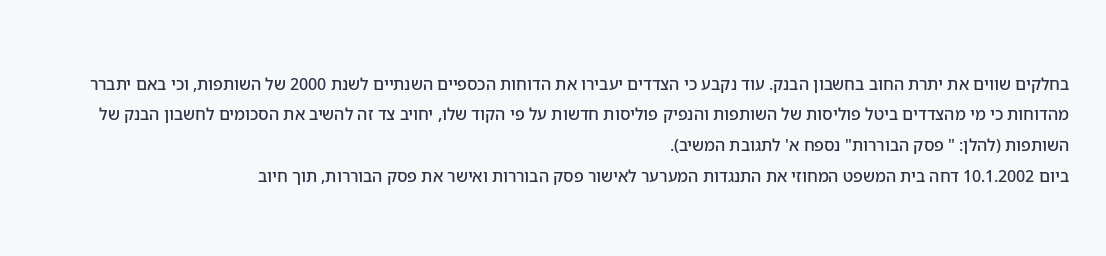בחלקים שווים את יתרת החוב בחשבון הבנק. עוד נקבע כי הצדדים יעבירו את הדוחות הכספיים השנתיים לשנת 2000 של השותפות, וכי באם יתברר מהדוחות כי מי מהצדדים ביטל פוליסות של השותפות והנפיק פוליסות חדשות על פי הקוד שלו, יחויב צד זה להשיב את הסכומים לחשבון הבנק של השותפות (להלן: " פסק הבוררות" נספח א' לתגובת המשיב).
ביום 10.1.2002 דחה בית המשפט המחוזי את התנגדות המערער לאישור פסק הבוררות ואישר את פסק הבוררות, תוך חיוב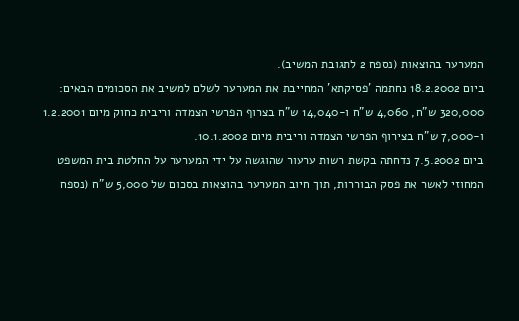המערער בהוצאות (נספח 2 לתגובת המשיב).
ביום 18.2.2002 נחתמה 'פסיקתא' המחייבת את המערער לשלם למשיב את הסכומים הבאים: 320,000 ש"ח, 4,060 ש"ח ו-14,040 ש"ח בצרוף הפרשי הצמדה וריבית כחוק מיום 1.2.2001 ו-7,000 ש"ח בצירוף הפרשי הצמדה וריבית מיום 10.1.2002.
ביום 7.5.2002 נדחתה בקשת רשות ערעור שהוגשה על ידי המערער על החלטת בית המשפט המחוזי לאשר את פסק הבוררות, תוך חיוב המערער בהוצאות בסכום של 5,000 ש"ח (נספח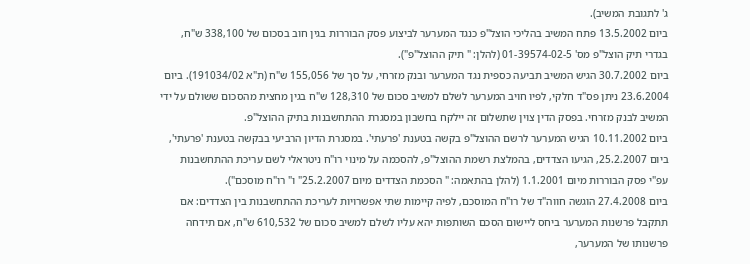ג' לתגובת המשיב).
ביום 13.5.2002 פתח המשיב בהליכי הוצל"פ כנגד המערער לביצוע פסק הבוררות בגין חוב בסכום של 338,100 ש"ח, בגדרי תיק הוצל"פ מס' 01-39574-02-5 (להלן: " תיק ההוצל"פ").
ביום 30.7.2002 הגיש המשיב תביעה כספית נגד המערער ובנק מזרחי, על סך של 155,056 ש"ח (ת"א 191034/02). ביום 23.6.2004 ניתן פס"ד חלקי, לפיו חויב המערער לשלם למשיב סכום של 128,310 ש"ח בגין מחצית מהסכום ששולם על ידי המשיב לבנק מזרחי. בפסק הדין צוין שתשלום זה יילקח בחשבון במסגרת ההתחשבנות בתיק ההוצל"פ.
ביום 10.11.2002 הגיש המערער לרשם ההוצל"פ בקשה בטענת 'פרעתי'. במסגרת הדיון הרביעי בבקשה בטענת 'פרעתי', ביום 25.2.2007, הגיעו הצדדים, בהמלצת רשמת ההוצל"פ, להסכמה על מינוי רו"ח ניטראלי לשם עריכת ההתחשבנות עפ"י פסק הבוררות מיום 1.1.2001 (להלן בהתאמה: " הסכמת הצדדים מיום 25.2.2007" ו" רו"ח מוסכם").
ביום 27.4.2008 הוגשה חווה"ד של רו"ח המוסכם, לפיה קיימות שתי אפשרויות לעריכת ההתחשבנות בין הצדדים: אם תתקבל פרשנות המערער ביחס ליישום הסכם השותפות יהא עליו לשלם למשיב סכום של 610,532 ש"ח, אם תידחה פרשנותו של המערער,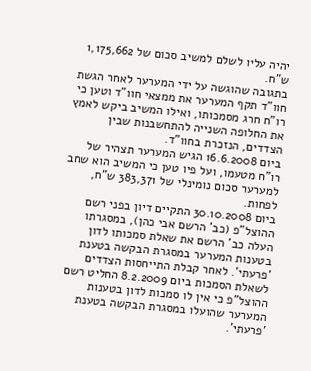יהיה עליו לשלם למשיב סכום של 1,175,662 ש"ח.
בתגובה שהוגשה על ידי המערער לאחר הגשת חוו"ד תקף המערער את ממצאי חוו"ד וטען כי רו"ח חרג מסמכותו, ואילו המשיב ביקש לאמץ את החלופה השנייה להתחשבנות שבין הצדדים, הנזכרת בחוו"ד.
ביום 16.6.2008 הגיש המערער תצהיר של רו"ח מטעמו, ועל פיו טען כי המשיב הוא שחב למערער סכום נומינלי של 383,371 ש"ח, לפחות.
ביום 30.10.2008 התקיים דיון בפני רשם ההוצל"פ (כב' הרשם אבי כהן), במסגרתו העלה כב' הרשם את שאלת סמכותו לדון בטענות המערער במסגרת הבקשה בטענת 'פרעתי'. לאחר קבלת התייחסות הצדדים לשאלת הסמכות ביום 8.2.2009 החליט רשם ההוצל"פ כי אין לו סמכות לדון בטענות המערער שהועלו במסגרת הבקשה בטענת 'פרעתי'.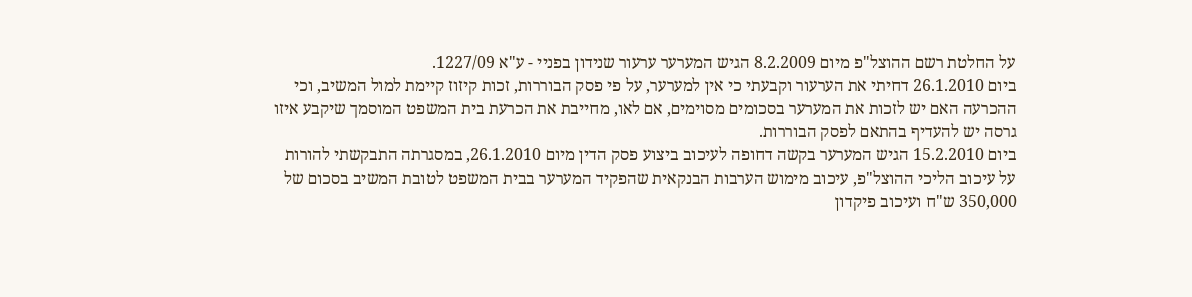על החלטת רשם ההוצל"פ מיום 8.2.2009 הגיש המערער ערעור שנידון בפניי - ע"א 1227/09.
ביום 26.1.2010 דחיתי את הערעור וקבעתי כי אין למערער, על פי פסק הבוררות, זכות קיזוז קיימת למול המשיב, וכי ההכרעה האם יש לזכות את המערער בסכומים מסוימים, אם לאו, מחייבת את הכרעת בית המשפט המוסמך שיקבע איזו גרסה יש להעדיף בהתאם לפסק הבוררות.
ביום 15.2.2010 הגיש המערער בקשה דחופה לעיכוב ביצוע פסק הדין מיום 26.1.2010, במסגרתה התבקשתי להורות על עיכוב הליכי ההוצל"פ, עיכוב מימוש הערבות הבנקאית שהפקיד המערער בבית המשפט לטובת המשיב בסכום של 350,000 ש"ח ועיכוב פיקדון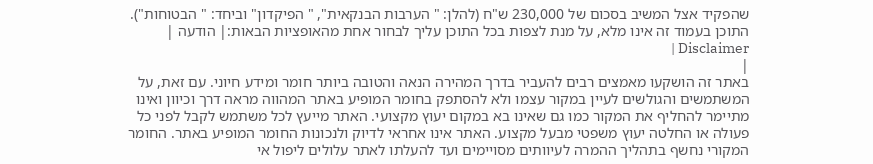שהפקיד אצל המשיב בסכום של 230,000 ש"ח (להלן: " הערבות הבנקאית", " הפיקדון" וביחד: " הבטוחות").
התוכן בעמוד זה אינו מלא, על מנת לצפות בכל התוכן עליך לבחור אחת מהאופציות הבאות:| הודעה | Disclaimer |
|
באתר זה הושקעו מאמצים רבים להעביר בדרך המהירה הנאה והטובה ביותר חומר ומידע חיוני. עם זאת, על המשתמשים והגולשים לעיין במקור עצמו ולא להסתפק בחומר המופיע באתר המהווה מראה דרך וכיוון ואינו מתיימר להחליף את המקור כמו גם שאינו בא במקום יעוץ מקצועי. האתר מייעץ לכל משתמש לקבל לפני כל פעולה או החלטה יעוץ משפטי מבעל מקצוע. האתר אינו אחראי לדיוק ולנכונות החומר המופיע באתר. החומר המקורי נחשף בתהליך ההמרה לעיוותים מסויימים ועד להעלתו לאתר עלולים ליפול אי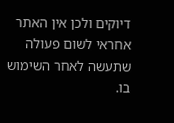דיוקים ולכן אין האתר אחראי לשום פעולה שתעשה לאחר השימוש בו.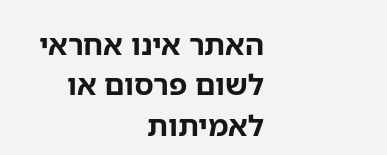האתר אינו אחראי לשום פרסום או לאמיתות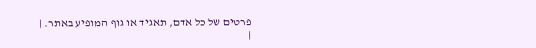פרטים של כל אדם, תאגיד או גוף המופיע באתר. |
|